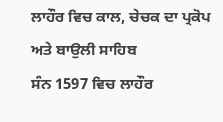ਲਾਹੌਰ ਵਿਚ ਕਾਲ, ਚੇਚਕ ਦਾ ਪ੍ਰਕੋਪ ਅਤੇ ਬਾਉਲੀ ਸਾਹਿਬ
ਸੰਨ 1597 ਵਿਚ ਲਾਹੌਰ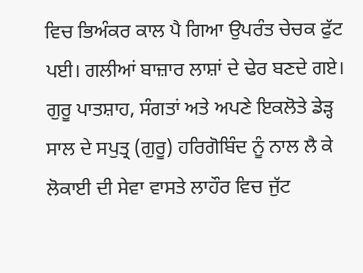ਵਿਚ ਭਿਅੰਕਰ ਕਾਲ ਪੈ ਗਿਆ ਉਪਰੰਤ ਚੇਚਕ ਫੁੱਟ ਪਈ। ਗਲੀਆਂ ਬਾਜ਼ਾਰ ਲਾਸ਼ਾਂ ਦੇ ਢੇਰ ਬਣਦੇ ਗਏ। ਗੁਰੂ ਪਾਤਸ਼ਾਹ, ਸੰਗਤਾਂ ਅਤੇ ਅਪਣੇ ਇਕਲੋਤੇ ਡੇੜ੍ਹ ਸਾਲ ਦੇ ਸਪੁਤ੍ਰ (ਗੁਰੂ) ਹਰਿਗੋਬਿੰਦ ਨੂੰ ਨਾਲ ਲੈ ਕੇ ਲੋਕਾਈ ਦੀ ਸੇਵਾ ਵਾਸਤੇ ਲਾਹੌਰ ਵਿਚ ਜੁੱਟ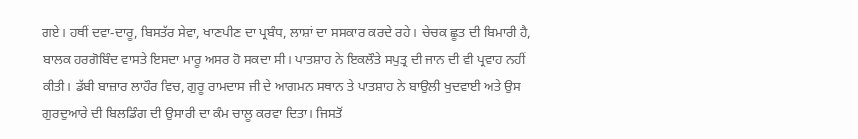ਗਏ। ਹਥੀਂ ਦਵਾ-ਦਾਰੂ, ਬਿਸਤੱਰ ਸੇਵਾ, ਖਾਣਪੀਣ ਦਾ ਪ੍ਰਬੰਧ, ਲਾਸ਼ਾਂ ਦਾ ਸਸਕਾਰ ਕਰਦੇ ਰਹੇ। ਚੇਚਕ ਛੂਤ ਦੀ ਬਿਮਾਰੀ ਹੈ, ਬਾਲਕ ਹਰਗੋਬਿੰਦ ਵਾਸਤੇ ਇਸਦਾ ਮਾਰੂ ਅਸਰ ਹੋ ਸਕਦਾ ਸੀ। ਪਾਤਸ਼ਾਹ ਨੇ ਇਕਲੌਤੇ ਸਪੁਤ੍ਰ ਦੀ ਜਾਨ ਦੀ ਵੀ ਪ੍ਰਵਾਹ ਨਹੀਂ ਕੀਤੀ। ਡੱਬੀ ਬਾਜ਼ਾਰ ਲਾਹੌਰ ਵਿਚ, ਗੁਰੂ ਰਾਮਦਾਸ ਜੀ ਦੇ ਆਗਮਨ ਸਥਾਨ ਤੇ ਪਾਤਸ਼ਾਹ ਨੇ ਬਾਉਲੀ ਖੁਦਵਾਈ ਅਤੇ ਉਸ ਗੁਰਦੁਆਰੇ ਦੀ ਬਿਲਡਿੰਗ ਦੀ ਉਸਾਰੀ ਦਾ ਕੰਮ ਚਾਲੂ ਕਰਵਾ ਦਿਤਾ। ਜਿਸਤੋਂ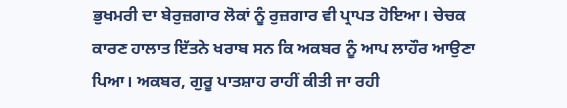ਭੁਖਮਰੀ ਦਾ ਬੇਰੁਜ਼ਗਾਰ ਲੋਕਾਂ ਨੂੰ ਰੁਜ਼ਗਾਰ ਵੀ ਪ੍ਰਾਪਤ ਹੋਇਆ। ਚੇਚਕ ਕਾਰਣ ਹਾਲਾਤ ਇੱਤਨੇ ਖਰਾਬ ਸਨ ਕਿ ਅਕਬਰ ਨੂੰ ਆਪ ਲਾਹੌਰ ਆਉਣਾ ਪਿਆ। ਅਕਬਰ, ਗੁਰੂ ਪਾਤਸ਼ਾਹ ਰਾਹੀਂ ਕੀਤੀ ਜਾ ਰਹੀ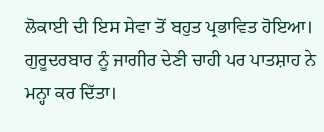ਲੋਕਾਈ ਦੀ ਇਸ ਸੇਵਾ ਤੋਂ ਬਹੁਤ ਪ੍ਰਭਾਵਿਤ ਹੋਇਆ। ਗੁਰੂਦਰਬਾਰ ਨੂੰ ਜਾਗੀਰ ਦੇਣੀ ਚਾਹੀ ਪਰ ਪਾਤਸ਼ਾਹ ਨੇ ਮਨ੍ਹਾ ਕਰ ਦਿੱਤਾ।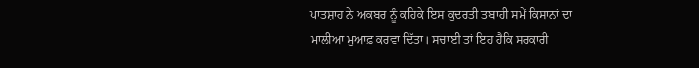ਪਾਤਸ਼ਾਹ ਨੇ ਅਕਬਰ ਨੂੰ ਕਹਿਕੇ ਇਸ ਕੁਦਰਤੀ ਤਬਾਹੀ ਸਮੇਂ ਕਿਸਾਨਾਂ ਦਾ ਮਾਲੀਆ ਮੁਆਫ਼ ਕਰਵਾ ਦਿੱਤਾ। ਸਚਾਈ ਤਾਂ ਇਹ ਹੈਕਿ ਸਰਕਾਰੀ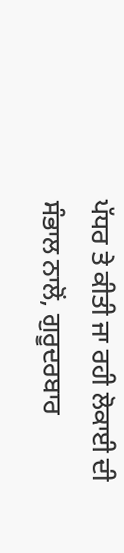ਪੱਧਰ ਤੇ ਕੀਤੀ ਜਾ ਰਹੀ ਲੋਕਾਈ ਦੀ ਸੰਭਾਲ ਨਾਲੋਂ, ਗੁਰੂਦਰਬਾਰ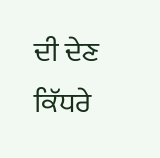ਦੀ ਦੇਣ ਕਿੱਧਰੇ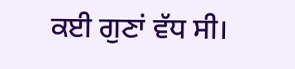ਕਈ ਗੁਣਾਂ ਵੱਧ ਸੀ।